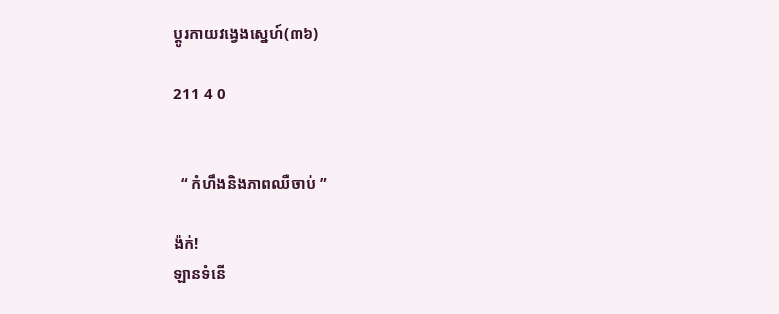ប្តូរកាយវង្វេងស្នេហ៍(៣៦)

211 4 0


  “ កំហឹងនិងភាពឈឺចាប់ ”

ង៉ក់!
ឡានទំនើ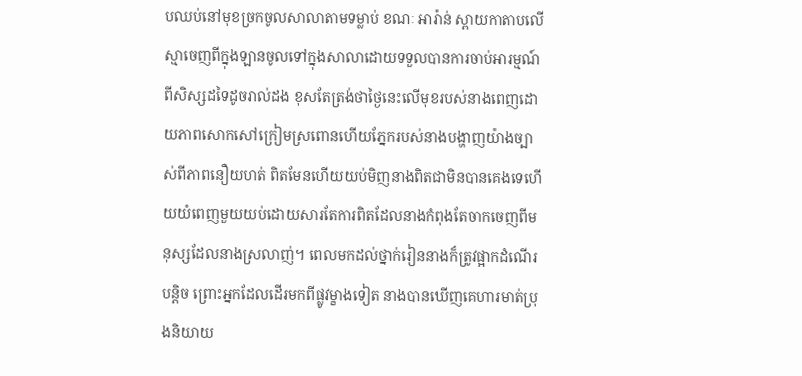បឈប់នៅមុខច្រកចូលសាលាតាមទម្លាប់ ខណៈ អារ៉ាន់ ស្ពាយកាតាបលើស្មាចេញពីក្នុងឡានចូលទៅក្នុងសាលាដោយទទួលបានការចាប់អារម្មណ៍ពីសិស្សដទៃដូចរាល់ដង ខុសតែត្រង់ថាថ្ងៃនេះលើមុខរបស់នាងពេញដោយភាពសោកសៅក្រៀមស្រពោនហើយភ្នែករបស់នាងបង្ហាញយ៉ាងច្បាស់ពីភាពនឿយហត់ ពិតមែនហើយយប់មិញនាងពិតជាមិនបានគេងទេហើយយំពេញមួយយប់ដោយសារតែការពិតដែលនាងកំពុងតែចាកចេញពីមនុស្សដែលនាងស្រលាញ់។ ពេលមកដល់ថ្នាក់រៀននាងក៏ត្រូវផ្អាកដំណើរបន្តិច ព្រោះអ្នកដែលដើរមកពីផ្លូវម្ខាងទៀត នាងបានឃើញគេហារមាត់ប្រុងនិយាយ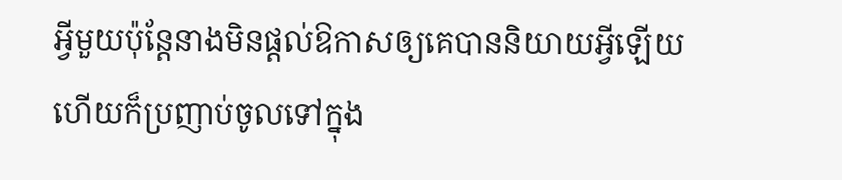អ្វីមួយប៉ុន្តែនាងមិនផ្តល់ឱកាសឲ្យគេបាននិយាយអ្វីឡើយហើយក៏ប្រញាប់ចូលទៅក្នុង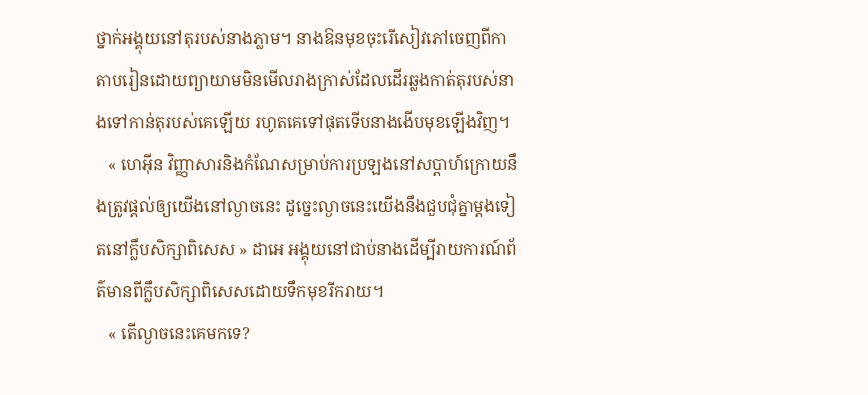ថ្នាក់អង្គុយនៅតុរបស់នាងភ្លាម។ នាងឱនមុខចុះរើសៀវភៅចេញពីកាតាបរៀនដោយព្យាយាមមិនមើលរាងក្រាស់ដែលដើរឆ្លងកាត់តុរបស់នាងទៅកាន់តុរបស់គេឡើយ រហូតគេទៅផុតទើបនាងងើបមុខឡើងវិញ។
   « ហេអុីន វិញ្ញាសារនិងកំណែសម្រាប់ការប្រឡងនៅសប្តាហ៍ក្រោយនឹងត្រូវផ្តល់ឲ្យយើងនៅល្ងាចនេះ ដូច្នេះល្ងាចនេះយើងនឹងជួបជុំគ្នាម្តងទៀតនៅក្លឹបសិក្សាពិសេស » ដាអេ អង្គុយនៅជាប់នាងដើម្បីរាយការណ៍ព័ត៌មានពីក្លឹបសិក្សាពិសេសដោយទឹកមុខរីករាយ។
   « តើល្ងាចនេះគេមកទេ?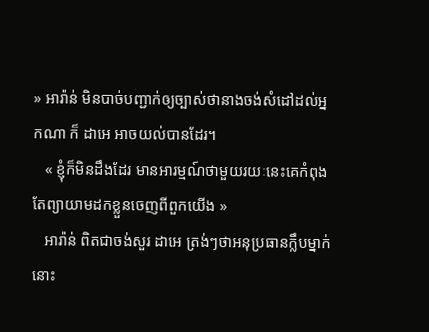» អារ៉ាន់ មិនបាច់បញ្ជាក់ឲ្យច្បាស់ថានាងចង់សំដៅដល់អ្នកណា ក៏ ដាអេ អាចយល់បានដែរ។
   « ខ្ញុំក៏មិនដឹងដែរ មានអារម្មណ៍ថាមួយរយៈនេះគេកំពុងតែព្យាយាមដកខ្លួនចេញពីពួកយើង »
   អារ៉ាន់ ពិតជាចង់សួរ ដាអេ ត្រង់ៗថាអនុប្រធានក្លឹបម្នាក់នោះ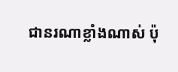ជានរណាខ្លាំងណាស់ ប៉ុ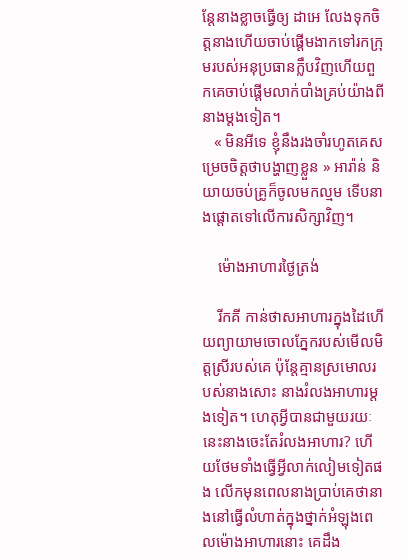ន្តែនាងខ្លាចធ្វើឲ្យ ដាអេ លែងទុកចិត្តនាងហើយចាប់ផ្តើមងាកទៅរកក្រុមរបស់អនុប្រធានក្លឹបវិញហើយពួកគេចាប់ផ្តើមលាក់បាំងគ្រប់យ៉ាងពីនាងម្តងទៀត។
   « មិនអីទេ ខ្ញុំនឹងរងចាំរហូតគេសម្រេចចិត្តថាបង្ហាញខ្លួន » អារ៉ាន់ និយាយចប់គ្រូក៏ចូលមកល្មម ទើបនាងផ្តោតទៅលើការសិក្សាវិញ។

    ម៉ោងអាហារថ្ងៃត្រង់

    រីកគី កាន់ថាសអាហារក្នុងដៃហើយព្យាយាមចោលភ្នែករបស់មើលមិត្តស្រីរបស់គេ ប៉ុន្តែគ្មានស្រមោលរបស់នាងសោះ នាងរំលងអាហារម្តងទៀត។ ហេតុអ្វីបានជាមួយរយៈនេះនាងចេះតែរំលងអាហារ? ហើយថែមទាំងធ្វើអ្វីលាក់លៀមទៀតផង លើកមុនពេលនាងប្រាប់គេថានាងនៅធ្វើលំហាត់ក្នុងថ្នាក់អំឡុងពេលម៉ោងអាហារនោះ គេដឹង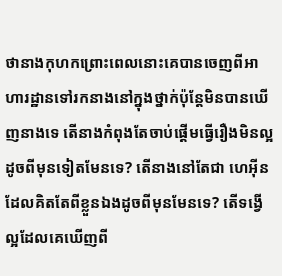ថានាងកុហកព្រោះពេលនោះគេបានចេញពីអាហារដ្ឋានទៅរកនាងនៅក្នុងថ្នាក់ប៉ុន្តែមិនបានឃើញនាងទេ តើនាងកំពុងតែចាប់ផ្តើមធ្វើរឿងមិនល្អដូចពីមុនទៀតមែនទេ? តើនាងនៅតែជា ហេអុីន ដែលគិតតែពីខ្លួនឯងដូចពីមុនមែនទេ? តើទង្វើល្អដែលគេឃើញពី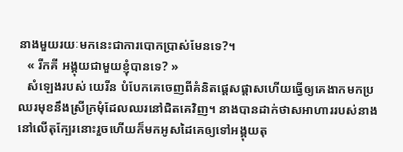នាងមួយរយៈមកនេះជាការបោកប្រាស់មែនទេ?។
   « រីកគី អង្គុយជាមួយខ្ញុំបានទេ? »
   សំឡេងរបស់ យេរីន បំបែកគេចេញពីគំនិតផ្តេសផ្តាសហើយធ្វើឲ្យគេងាកមកប្រឈរមុខនឹងស្រីក្រមុំដែលឈរនៅជិតគេវិញ។ នាងបានដាក់ថាសអាហាររបស់នាងនៅលើតុក្បែរនោះរួចហើយក៏មកអូសដៃគេឲ្យទៅអង្គុយតុ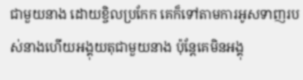ជាមួយនាង ដោយខ្ចិលប្រកែក គេក៏ទៅតាមការអូសទាញរបស់នាងហើយអង្គុយតុជាមួយនាង ប៉ុន្តែគេមិនអង្គុ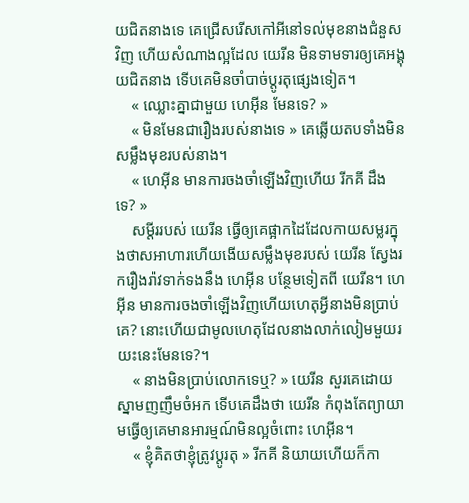យជិតនាងទេ គេជ្រើសរើសកៅអីនៅទល់មុខនាងជំនួសវិញ ហើយសំណាងល្អដែល យេរីន មិនទាមទារឲ្យគេអង្គុយជិតនាង ទើបគេមិនចាំបាច់ប្តូរតុផ្សេងទៀត។
    « ឈ្លោះគ្នាជាមួយ ហេអុីន មែនទេ? »
    « មិនមែនជារឿងរបស់នាងទេ » គេឆ្លើយតបទាំងមិនសម្លឹងមុខរបស់នាង។
    « ហេអុីន មានការចងចាំឡើងវិញហើយ រីកគី ដឹងទេ? »
    សម្តីររបស់ យេរីន ធ្វើឲ្យគេផ្អាកដៃដែលកាយសម្លរក្នុងថាសអាហារហើយងើយសម្លឹងមុខរបស់ យេរីន ស្វែងរករឿងរ៉ាវទាក់ទងនឹង ហេអុីន បន្ថែមទៀតពី យេរីន។ ហេអុីន មានការចងចាំឡើងវិញហើយហេតុអ្វីនាងមិនប្រាប់គេ? នោះហើយជាមូលហេតុដែលនាងលាក់លៀមមួយរយះនេះមែនទេ?។
    « នាងមិនប្រាប់លោកទេឬ? » យេរីន សួរគេដោយស្នាមញញឹមចំអក ទើបគេដឹងថា យេរីន កំពុងតែព្យាយាមធ្វើឲ្យគេមានអារម្មណ៍មិនល្អចំពោះ ហេអុីន។
    « ខ្ញុំគិតថាខ្ញុំត្រូវប្តូរតុ » រីកគី និយាយហើយក៏កា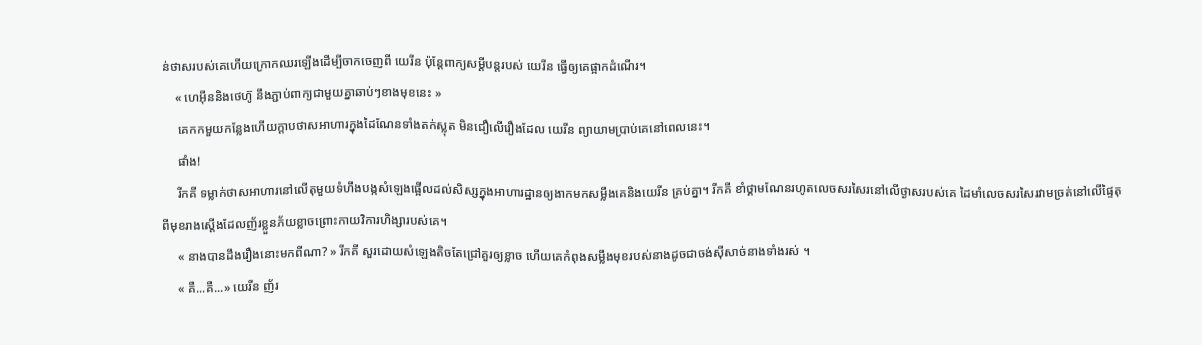ន់ថាសរបស់គេហើយក្រោកឈរឡើងដើម្បីចាកចេញពី យេរីន ប៉ុន្តែពាក្យសម្តីបន្តរបស់ យេរីន ធ្វើឲ្យគេផ្អាកដំណើរ។
    « ហេអុីននិងថេហ៊ូ នឹងភ្ជាប់ពាក្យជាមួយគ្នាឆាប់ៗខាងមុខនេះ »
     គេកកមួយកន្លែងហើយក្តាបថាសអាហារក្នុងដៃណែនទាំងតក់ស្លុត មិនជឿលើរឿងដែល យេរីន ព្យាយាមប្រាប់គេនៅពេលនេះ។
     ផាំង!
     រីកគី ទម្លាក់ថាសអាហារនៅលើតុមួយទំហឹងបង្កសំឡេងផ្អើលដល់សិស្សក្នុងអាហារដ្ឋានឲ្យងាកមកសម្លឹងគេនិងយេរីន គ្រប់គ្នា។ រីកគី ខាំថ្គាមណែនរហូតលេចសរសៃរនៅលើថ្ងាសរបស់គេ ដៃមាំលេចសរសៃរវាមច្រត់នៅលើផ្ទៃតុពីមុខរាងស្តើងដែលញ័រខ្លួនភ័យខ្លាចព្រោះកាយវិការហិង្សារបស់គេ។
     « នាងបានដឹងរឿងនោះមកពីណា? » រីកគី សួរដោយសំឡេងតិចតែជ្រៅគួរឲ្យខ្លាច ហើយគេកំពុងសម្លឹងមុខរបស់នាងដូចជាចង់ស៊ីសាច់នាងទាំងរស់ ។
     « គឺ...គឺ...» យេរីន ញ័រ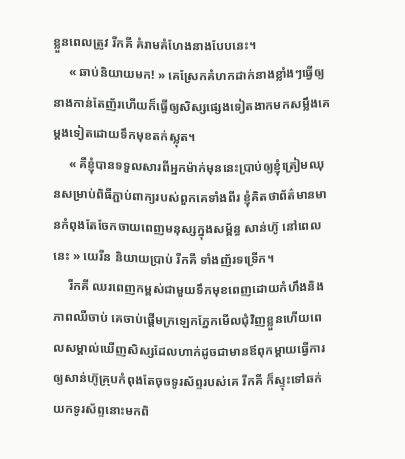ខ្លួនពេលត្រូវ រីកគី គំរាមគំហែងនាងបែបនេះ។
     « ឆាប់និយាយមក! » គេស្រែកគំហកដាក់នាងខ្លាំងៗធ្វើឲ្យនាងកាន់តែញ័រហើយក៏ធ្វើឲ្យសិស្សផ្សេងទៀតងាកមកសម្លឹងគេម្តងទៀតដោយទឹកមុខតក់ស្លុត។
     « គឺខ្ញុំបានទទួលសារពីអ្នកម៉ាក់មុននេះប្រាប់ឲ្យខ្ញុំត្រៀមឈុនសម្រាប់ពិធីភ្ជាប់ពាក្យរបស់ពួកគេទាំងពីរ ខ្ញុំគិតថាព័ត៌មានមានកំពុងតែចែកចាយពេញមនុស្សក្នុងសម្ព័ន្ធ សាន់ហ៊ូ នៅពេលនេះ » យេរីន និយាយប្រាប់ រីកគី ទាំងញ័រទទ្រើក។
     រីកគី ឈរពេញកម្ពស់ជាមួយទឹកមុខពេញដោយកំហឹងនិងភាពឈឺចាប់ គេចាប់ផ្តើមក្រឡេកភ្នែកមើលជុំវិញខ្លួនហើយពេលសម្គាល់ឃើញសិស្សដែលហាក់ដូចជាមានឪពុកម្តាយធ្វើការឲ្យសាន់ហ៊ូគ្រុបកំពុងតែចុចទូរស័ព្ទរបស់គេ រីកគី ក៏ស្ទុះទៅឆក់យកទូរស័ព្ទនោះមកពិ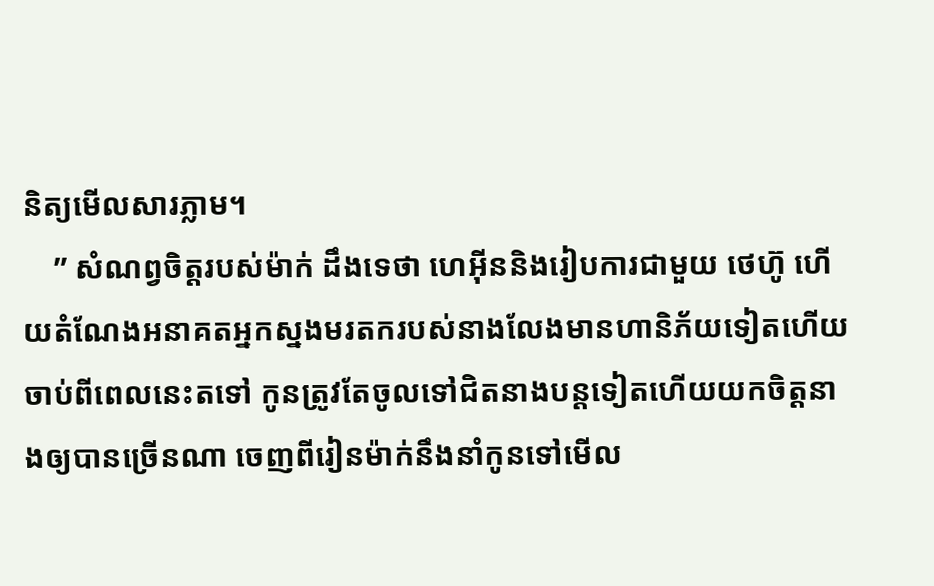និត្យមើលសារភ្លាម។
    ” សំណព្វចិត្តរបស់ម៉ាក់ ដឹងទេថា ហេអុីននិងរៀបការជាមួយ ថេហ៊ូ ហើយតំណែងអនាគតអ្នកស្នងមរតករបស់នាងលែងមានហានិភ័យទៀតហើយចាប់ពីពេលនេះតទៅ កូនត្រូវតែចូលទៅជិតនាងបន្តទៀតហើយយកចិត្តនាងឲ្យបានច្រើនណា ចេញពីរៀនម៉ាក់នឹងនាំកូនទៅមើល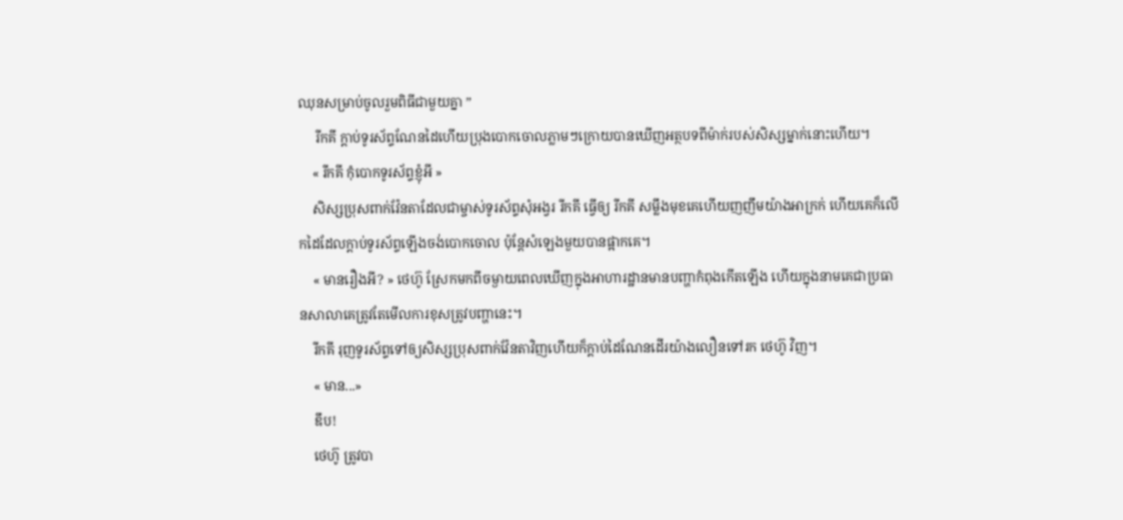ឈុនសម្រាប់ចូលរួមពិធីជាមួយគ្នា ”
     រីកគី ក្តាប់ទូរស័ព្ទណែនដៃហើយប្រុងបោកចោលភ្លាមៗក្រោយបានឃើញអត្ថបទពីម៉ាក់របស់សិស្សម្នាក់នោះហើយ។
    « រីកគី កុំបោកទូរស័ព្ទខ្ញុំអី »
    សិស្សប្រុសពាក់វ៉ែនតាដែលជាម្ចាស់ទូរស័ព្ទសុំអង្វរ រីកគី ធ្វើឲ្យ រីកគី សម្លឹងមុខគេហើយញញឹមយ៉ាងអាក្រក់ ហើយគេក៏លើកដៃដែលក្តាប់ទូរស័ព្ទឡើងចង់បោកចោល ប៉ុន្តែសំឡេងមួយបានផ្អាកគេ។
    « មានរឿងអី? » ថេហ៊ូ ស្រែកមកពីចម្ងាយពេលឃើញក្នុងអាហារដ្ឋានមានបញ្ហាកំពុងកើតឡើង ហើយក្នុងនាមគេជាប្រធានសាលាគេត្រូវតែមើលការខុសត្រូវបញ្ហានេះ។
    រីកគី រុញទូរស័ព្ទទៅឲ្យសិស្សប្រុសពាក់វ៉ែនតាវិញហើយក៏ក្តាប់ដៃណែនដើរយ៉ាងលឿនទៅរក ថេហ៊ូ វិញ។
    « មាន...»
    ឌឹប!
    ថេហ៊ូ ត្រូវបា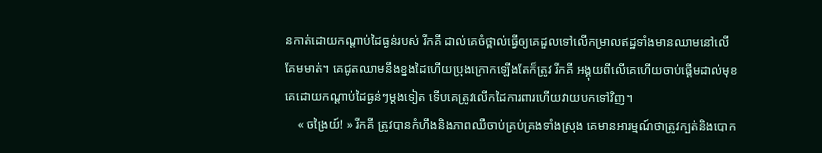នកាត់ដោយកណ្តាប់ដៃធ្ងន់របស់ រីកគី ដាល់គេចំថ្ពាល់ធ្វើឲ្យគេដួលទៅលើកម្រាលឥដ្ឋទាំងមានឈាមនៅលើគែមមាត់។ គេជូតឈាមនឹងខ្នងដៃហើយប្រុងក្រោកឡើងតែក៏ត្រូវ រីកគី អង្គុយពីលើគេហើយចាប់ផ្តើមដាល់មុខគេដោយកណ្តាប់ដៃធ្ងន់ៗម្តងទៀត ទើបគេត្រូវលើកដៃការពារហើយវាយបកទៅវិញ។
    « ចង្រៃយ៍! » រីកគី ត្រូវបានកំហឹងនិងភាពឈឺចាប់គ្រប់គ្រងទាំងស្រុង គេមានអារម្មណ៍ថាត្រូវក្បត់និងបោក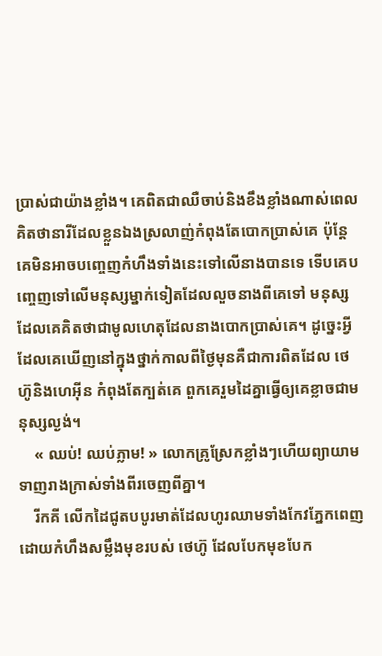ប្រាស់ជាយ៉ាងខ្លាំង។ គេពិតជាឈឺចាប់និងខឹងខ្លាំងណាស់ពេលគិតថានារីដែលខ្លួនឯងស្រលាញ់កំពុងតែបោកប្រាស់គេ ប៉ុន្តែគេមិនអាចបញ្ចេញកំហឹងទាំងនេះទៅលើនាងបានទេ ទើបគេបញ្ចេញទៅលើមនុស្សម្នាក់ទៀតដែលលួចនាងពីគេទៅ មនុស្សដែលគេគិតថាជាមូលហេតុដែលនាងបោកប្រាស់គេ។ ដូច្នេះអ្វីដែលគេឃើញនៅក្នុងថ្នាក់កាលពីថ្ងៃមុនគឺជាការពិតដែល ថេហ៊ូនិងហេអុីន កំពុងតែក្បត់គេ ពួកគេរួមដៃគ្នាធ្វើឲ្យគេខ្លាចជាមនុស្សល្ងង់។
    « ឈប់! ឈប់ភ្លាម! » លោកគ្រូស្រែកខ្លាំងៗហើយព្យាយាមទាញរាងក្រាស់ទាំងពីរចេញពីគ្នា។
    រីកគី លើកដៃជូតបបូរមាត់ដែលហូរឈាមទាំងកែវភ្នែកពេញដោយកំហឹងសម្លឹងមុខរបស់ ថេហ៊ូ ដែលបែកមុខបែក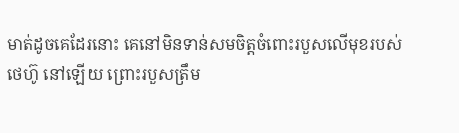មាត់ដូចគេដែរនោះ គេនៅមិនទាន់សមចិត្តចំពោះរបួសលើមុខរបស់ ថេហ៊ូ នៅឡើយ ព្រោះរបួសត្រឹម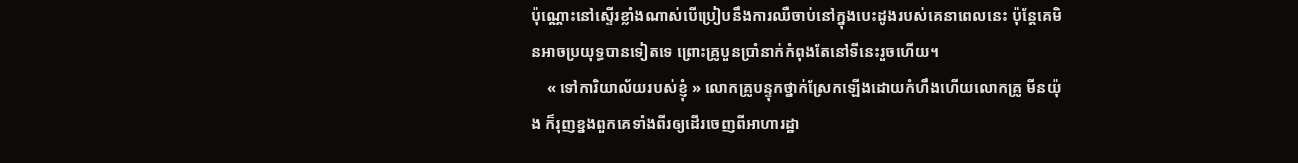ប៉ុណ្ណោះនៅស្ទើរខ្លាំងណាស់បើប្រៀបនឹងការឈឺចាប់នៅក្នុងបេះដូងរបស់គេនាពេលនេះ ប៉ុន្តែគេមិនអាចប្រយុទ្ធបានទៀតទេ ព្រោះគ្រូបួនប្រាំនាក់កំពុងតែនៅទីនេះរួចហើយ។
    « ទៅការិយាល័យរបស់ខ្ញុំ » លោកគ្រូបន្ទុកថ្នាក់ស្រែកឡើងដោយកំហឹងហើយលោកគ្រូ មីនយ៉ុង ក៏រុញខ្នងពួកគេទាំងពីរឲ្យដើរចេញពីអាហារដ្ឋា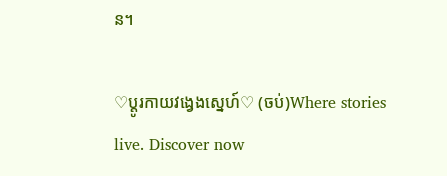ន។

♡ប្តូរកាយវង្វេងស្នេហ៍♡ (ចប់)Where stories live. Discover now